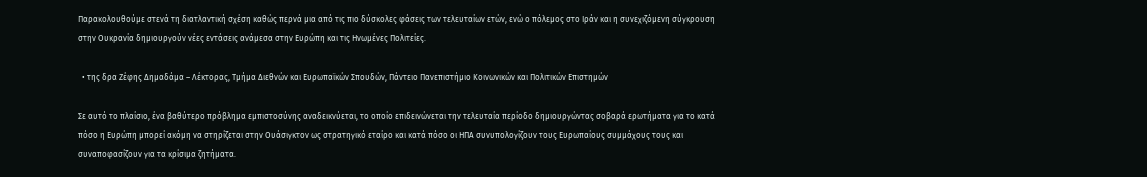Παρακολουθούμε στενά τη διατλαντική σχέση καθώς περνά μια από τις πιο δύσκολες φάσεις των τελευταίων ετών, ενώ ο πόλεμος στο Ιράν και η συνεχιζόμενη σύγκρουση στην Ουκρανία δημιουργούν νέες εντάσεις ανάμεσα στην Ευρώπη και τις Ηνωμένες Πολιτείες.

  • της δρα Ζέφης Δημαδάμα – Λέκτορας, Τμήμα Διεθνών και Ευρωπαϊκών Σπουδών, Πάντειο Πανεπιστήμιο Κοινωνικών και Πολιτικών Επιστημών

Σε αυτό το πλαίσιο, ένα βαθύτερο πρόβλημα εμπιστοσύνης αναδεικνύεται, το οποίο επιδεινώνεται την τελευταία περίοδο δημιουργώντας σοβαρά ερωτήματα για το κατά πόσο η Ευρώπη μπορεί ακόμη να στηρίζεται στην Ουάσιγκτον ως στρατηγικό εταίρο και κατά πόσο οι ΗΠΑ συνυπολογίζουν τους Ευρωπαίους συμμάχους τους και συναποφασίζουν για τα κρίσιμα ζητήματα.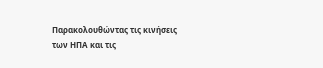Παρακολουθώντας τις κινήσεις των ΗΠΑ και τις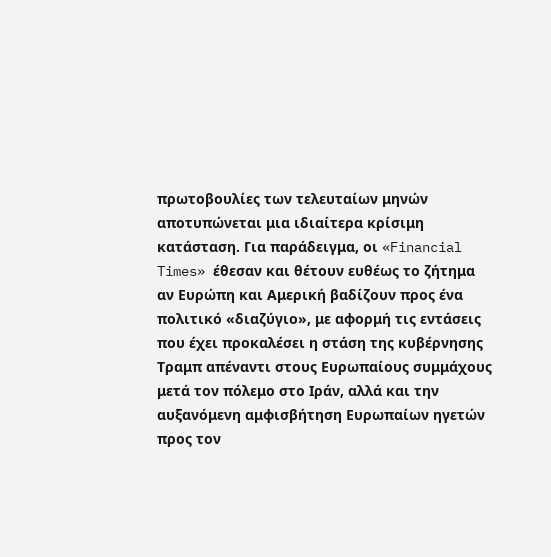πρωτοβουλίες των τελευταίων μηνών αποτυπώνεται μια ιδιαίτερα κρίσιμη κατάσταση. Για παράδειγμα, οι «Financial Times» έθεσαν και θέτουν ευθέως το ζήτημα αν Ευρώπη και Αμερική βαδίζουν προς ένα πολιτικό «διαζύγιο», με αφορμή τις εντάσεις που έχει προκαλέσει η στάση της κυβέρνησης Τραμπ απέναντι στους Ευρωπαίους συμμάχους μετά τον πόλεμο στο Ιράν, αλλά και την αυξανόμενη αμφισβήτηση Ευρωπαίων ηγετών προς τον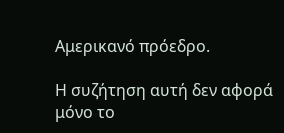Αμερικανό πρόεδρο.

Η συζήτηση αυτή δεν αφορά μόνο το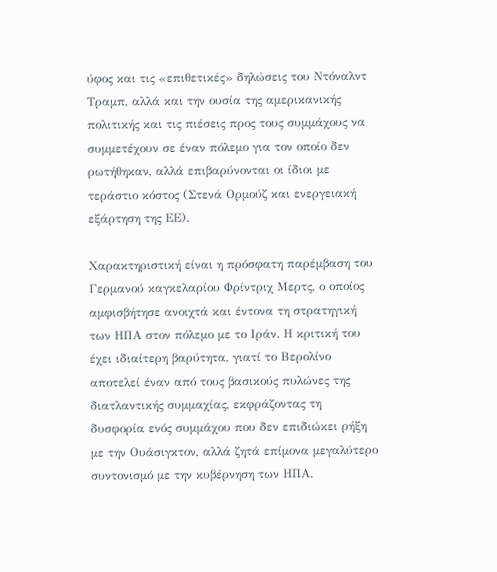ύφος και τις «επιθετικές» δηλώσεις του Ντόναλντ Τραμπ, αλλά και την ουσία της αμερικανικής πολιτικής και τις πιέσεις προς τους συμμάχους να συμμετέχουν σε έναν πόλεμο για τον οποίο δεν ρωτήθηκαν, αλλά επιβαρύνονται οι ίδιοι με τεράστιο κόστος (Στενά Ορμούζ και ενεργειακή εξάρτηση της ΕΕ).

Χαρακτηριστική είναι η πρόσφατη παρέμβαση του Γερμανού καγκελαρίου Φρίντριχ Μερτς, ο οποίος αμφισβήτησε ανοιχτά και έντονα τη στρατηγική των ΗΠΑ στον πόλεμο με το Ιράν. Η κριτική του έχει ιδιαίτερη βαρύτητα, γιατί το Βερολίνο αποτελεί έναν από τους βασικούς πυλώνες της διατλαντικής συμμαχίας, εκφράζοντας τη δυσφορία ενός συμμάχου που δεν επιδιώκει ρήξη με την Ουάσιγκτον, αλλά ζητά επίμονα μεγαλύτερο συντονισμό με την κυβέρνηση των ΗΠΑ.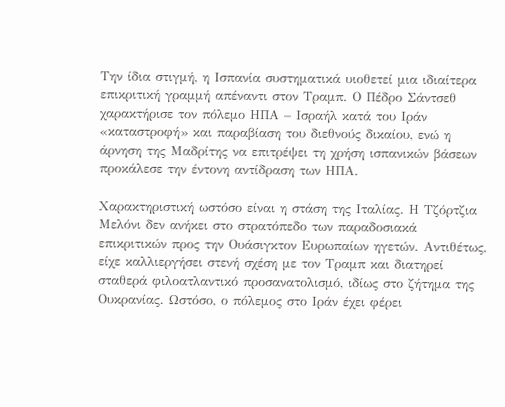Την ίδια στιγμή, η Ισπανία συστηματικά υιοθετεί μια ιδιαίτερα επικριτική γραμμή απέναντι στον Τραμπ. Ο Πέδρο Σάντσεθ χαρακτήρισε τον πόλεμο ΗΠΑ – Ισραήλ κατά του Ιράν «καταστροφή» και παραβίαση του διεθνούς δικαίου, ενώ η άρνηση της Μαδρίτης να επιτρέψει τη χρήση ισπανικών βάσεων προκάλεσε την έντονη αντίδραση των ΗΠΑ.

Χαρακτηριστική ωστόσο είναι η στάση της Ιταλίας. Η Τζόρτζια Μελόνι δεν ανήκει στο στρατόπεδο των παραδοσιακά επικριτικών προς την Ουάσιγκτον Ευρωπαίων ηγετών. Αντιθέτως, είχε καλλιεργήσει στενή σχέση με τον Τραμπ και διατηρεί σταθερά φιλοατλαντικό προσανατολισμό, ιδίως στο ζήτημα της Ουκρανίας. Ωστόσο, ο πόλεμος στο Ιράν έχει φέρει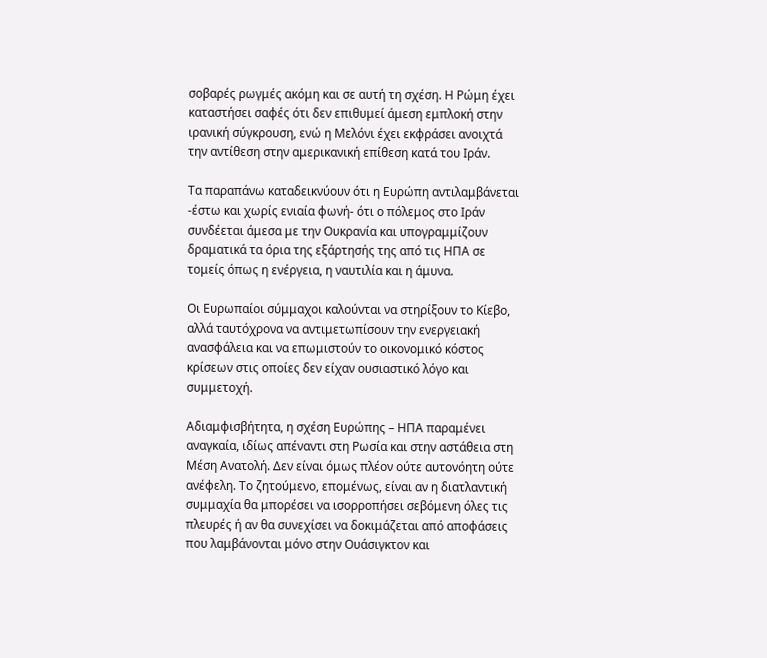σοβαρές ρωγμές ακόμη και σε αυτή τη σχέση. Η Ρώμη έχει καταστήσει σαφές ότι δεν επιθυμεί άμεση εμπλοκή στην ιρανική σύγκρουση, ενώ η Μελόνι έχει εκφράσει ανοιχτά την αντίθεση στην αμερικανική επίθεση κατά του Ιράν.

Τα παραπάνω καταδεικνύουν ότι η Ευρώπη αντιλαμβάνεται -έστω και χωρίς ενιαία φωνή- ότι ο πόλεμος στο Ιράν συνδέεται άμεσα με την Ουκρανία και υπογραμμίζουν δραματικά τα όρια της εξάρτησής της από τις ΗΠΑ σε τομείς όπως η ενέργεια, η ναυτιλία και η άμυνα.

Οι Ευρωπαίοι σύμμαχοι καλούνται να στηρίξουν το Κίεβο, αλλά ταυτόχρονα να αντιμετωπίσουν την ενεργειακή ανασφάλεια και να επωμιστούν το οικονομικό κόστος κρίσεων στις οποίες δεν είχαν ουσιαστικό λόγο και συμμετοχή.

Αδιαμφισβήτητα, η σχέση Ευρώπης – ΗΠΑ παραμένει αναγκαία, ιδίως απέναντι στη Ρωσία και στην αστάθεια στη Μέση Ανατολή. Δεν είναι όμως πλέον ούτε αυτονόητη ούτε ανέφελη. Το ζητούμενο, επομένως, είναι αν η διατλαντική συμμαχία θα μπορέσει να ισορροπήσει σεβόμενη όλες τις πλευρές ή αν θα συνεχίσει να δοκιμάζεται από αποφάσεις που λαμβάνονται μόνο στην Ουάσιγκτον και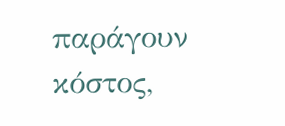παράγουν κόστος,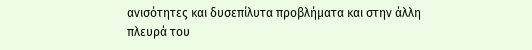ανισότητες και δυσεπίλυτα προβλήματα και στην άλλη πλευρά του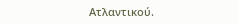Ατλαντικού.